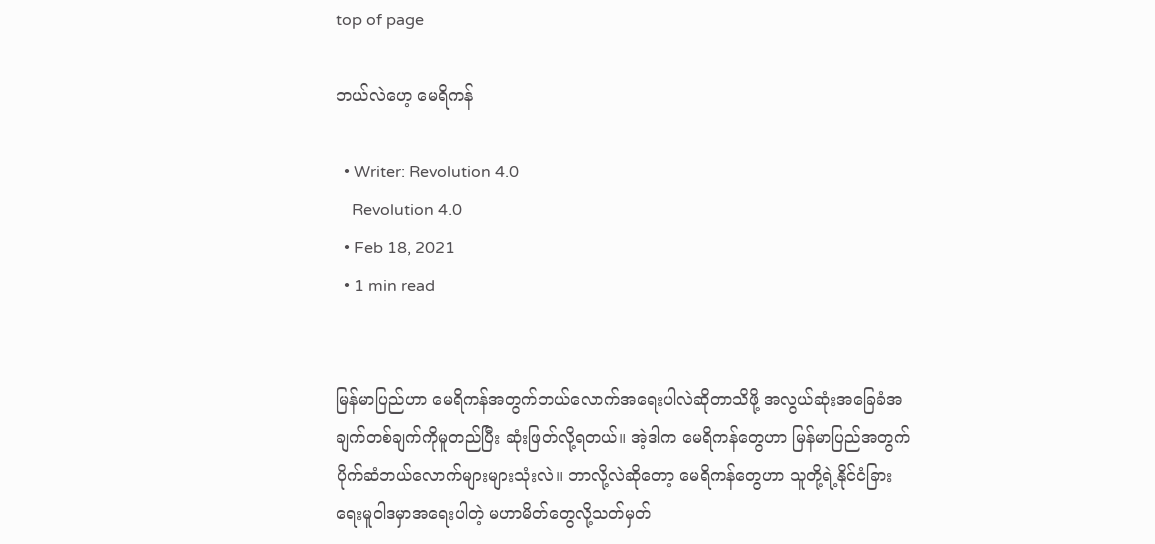top of page

ဘယ်လဲ‌ဟေ့ မေရိကန်

  • Writer: Revolution 4.0
    Revolution 4.0
  • Feb 18, 2021
  • 1 min read


မြန်မာပြည်ဟာ မေရိကန်အတွက်ဘယ်‌လောက်အရေးပါလဲဆိုတာသိဖို့ အလွယ်ဆုံးအခြေခံအချက်တစ်ချက်ကိုမူတည်ပြီး ဆုံးဖြတ်လို့ရတယ်။ အဲ့ဒါက မေရိကန်တွေဟာ မြန်မာပြည်အတွက်ပိုက်ဆံဘယ်လောက်များများသုံးလဲ။ ဘာလို့လဲဆိုတော့ မေရိကန်တွေဟာ သူတို့ရဲ့နိုင်ငံခြားရေးမူဝါဒမှာအရေးပါတဲ့ မဟာမိတ်တွေလို့သတ်မှတ်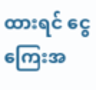ထားရင် ငွေကြေးအ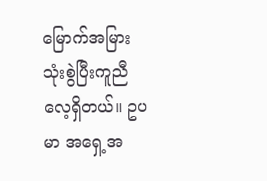မြောက်အမြားသုံးစွဲပြီးကူညီလေ့ရှိတယ်။ ဥပမာ အရှေ့အ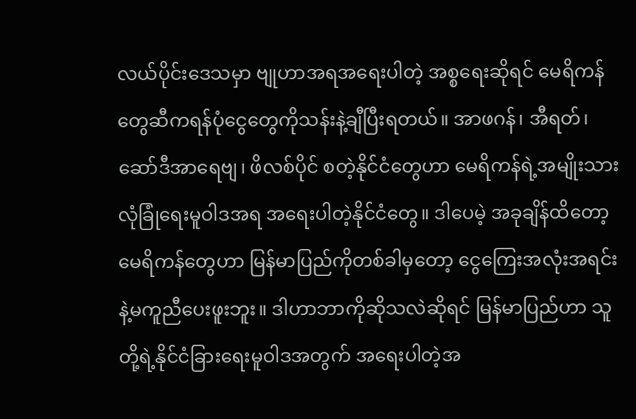လယ်ပိုင်းဒေသမှာ ဗျုဟာအရအရေးပါတဲ့ အစ္စရေးဆိုရင် မေရိကန်တွေဆီကရန်ပုံငွေတွေကိုသန်းနဲ့ချီပြီးရတယ်။ အာဖဂန်၊ အီရတ်၊ ဆော်ဒီအာရေဗျ၊ ဖိလစ်ပိုင် စတဲ့နိုင်ငံတွေဟာ မေရိကန်ရဲ့အမျိုးသားလုံခြုံရေးမူဝါဒအရ အရေးပါတဲ့နိုင်ငံတွေ။ ဒါပေမဲ့ အခုချိန်ထိတော့မေရိကန်တွေဟာ မြန်မာပြည်ကိုတစ်ခါမှတော့ ငွေကြေးအလုံးအရင်းနဲ့မကူညီပေးဖူးဘူး။ ဒါဟာဘာကိုဆိုသလဲဆိုရင် မြန်မာပြည်ဟာ သူတို့ရဲ့နိုင်ငံခြားရေးမူဝါဒအတွက် အရေးပါတဲ့အ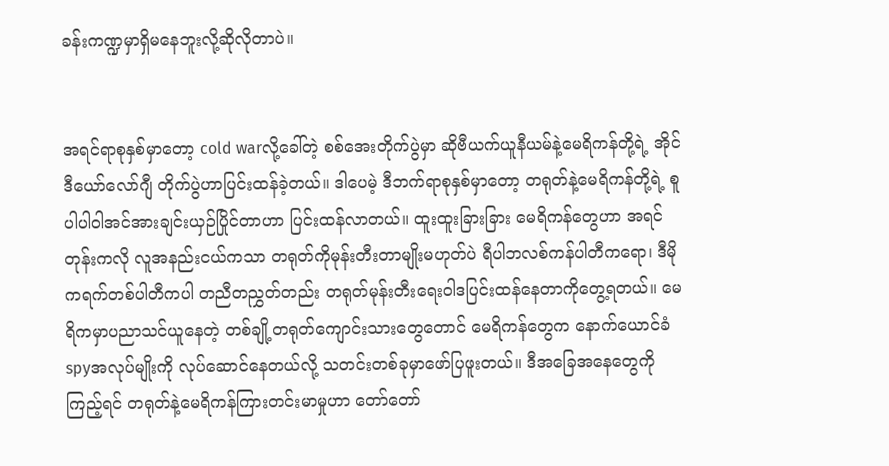ခန်းကဏ္ဍမှာရှိ‌မနေဘူးလို့ဆိုလိုတာပဲ။


အရင်ရာစုနှစ်မှာတော့ cold warလို့ခေါ်တဲ့ စစ်အေးတိုက်ပွဲမှာ ဆိုဗီယက်ယူနီယမ်နဲ့မေရိကန်တို့ရဲ့ အိုင်ဒီယော်လော်ဂျီ တိုက်ပွဲဟာပြင်းထန်ခဲ့တယ်။ ဒါပေမဲ့ ဒီဘက်ရာစုနှစ်မှာတော့ တရုတ်နဲ့မေရိကန်တို့ရဲ့ စူပါပါဝါအင်အားချင်းယှဉ်ပြိုင်တာဟာ ပြင်းထန်လာတယ်။ ‌ထူးထူးခြားခြား မေရိကန်တွေဟာ အရင်တုန်းကလို လူအနည်းငယ်ကသာ တရုတ်ကိုမုန်းတီးတာမျိုးမဟုတ်ပဲ ရီပါဘလစ်ကန်ပါတီကရော၊ ဒီမိုကရက်တစ်ပါတီကပါ တညီတညွှတ်တည်း ‌တရုတ်မုန်းတီးရေးဝါဒပြင်းထန်နေတာကိုတွေ့ရတယ်။ မေရိကမှာပညာသင်ယူနေတဲ့ တစ်ချို့တရုတ်ကျောင်းသားတွေတောင် မေရိကန်တွေက နောက်ယောင်ခံ spyအလုပ်မျိုးကို လုပ်ဆောင်နေတယ်လို့ သတင်းတစ်ခုမှာဖော်ပြဖူးတယ်။ ဒီအခြေအနေတွေကိုကြည့်ရင် တရုတ်နဲ့မေရိကန်ကြားတင်းမာမှုဟာ တော်တော်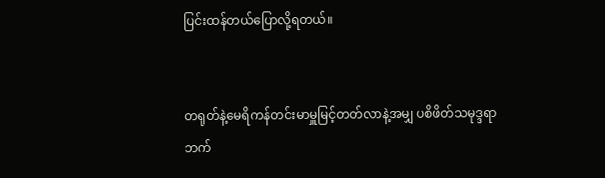ပြင်းထန်တယ်ပြောလို့ရတယ်။


တရုတ်နဲ့မေရိကန်တင်းမာမှူမြင့်တတ်လာနဲ့အမျှ ပစိဖိတ်သမုဒ္ဒရာဘက်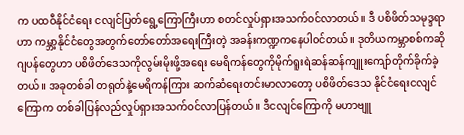က ပထဝီနိုင်ငံရေး ငလျင်ပြတ်ရွေ့ကြောကြီးဟာ စတင်လှုပ်ရှားအသက်၀င်လာတယ်။ ဒီ ပစိဖိတ်သမုဒ္ဒရာဟာ ကမ္ဘာ့နိုင်ငံတွေအတွက်တော်တော်အရေးကြီးတဲ့ အခန်းကဏ္ဍကနေပါ၀င်တယ်။ ဒုတိယကမ္ဘာစစ်ကဆို ဂျပန်တွေဟာ ပစိဖိတ်ဒေသကိုလွမ်းမိုးဖို့အရေး မေရိကန်တွေကိုမိုက်ရူးရဲဆန်ဆန်ကျူးကျော်တိုက်ခိုက်ခဲ့တယ်။ အခုတစ်ခါ တရုတ်နဲ့မေရိကန်ကြား ဆက်ဆံရေးတင်းမာလာတော့ ပစိဖိတ်ဒေသ နိုင်ငံရေးငလျင်ကြောက တစ်ခါပြန်လည်လှုပ်ရှားအသက်၀င်လာပြန်တယ်။ ဒီငလျင်ကြောကို မဟာဗျူ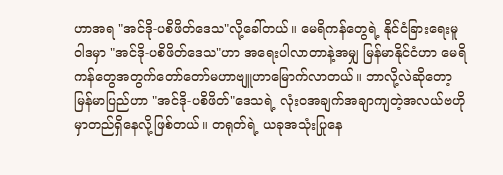ဟာအရ "အင်ဒို-ပစိဖိတ်‌ဒေသ"လို့ခေါ်တယ်။ မေရိကန်တွေရဲ့ နိုင်ငံ‌ခြားရေးမူဝါဒမှာ "အင်ဒို-ပစိဖိတ်ဒေသ"ဟာ အရေးပါလာတာနဲ့အမျှ မြန်မာနိုင်ငံဟာ မေရိကန်တွေအတွက်တော်တော်မဟာဗျူဟာ‌မြောက်လာတယ်။ ဘာလို့လဲဆိုတော့ မြန်မာပြည်ဟာ "အင်ဒို-ပစိဖိတ်"ဒေသရဲ့ လုံး၀အချက်အချာကျတဲ့အလယ်ဗဟိုမှာတည်ရှိနေလို့ဖြစ်တယ်။ တရုတ်ရဲ့ ယခုအသုံးပြုနေ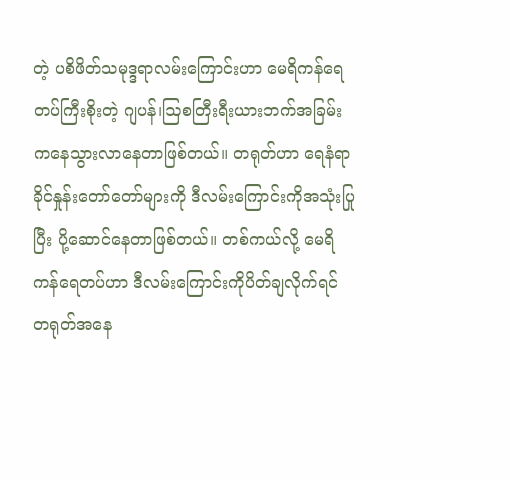တဲ့ ပစိဖိတ်သမုဒ္ဒရာလမ်းကြောင်းဟာ မေရိကန်ရေတပ်ကြီးစိုးတဲ့ ဂျပန်၊ဩစတြီးရီးယားဘက်အခြမ်းကနေသွားလာနေတာဖြစ်တယ်။ တရုတ်ဟာ ရေနံရာခိုင်နှုန်းတော်တော်များကို ဒီလမ်းကြောင်းကိုအသုံးပြုပြီး ပို့ဆောင်နေတာဖြစ်တယ်။ တစ်ကယ်လို့ မေရိကန်ရေတပ်ဟာ ဒီလမ်းကြောင်းကိုပိတ်ချလိုက်ရင် တရုတ်အနေ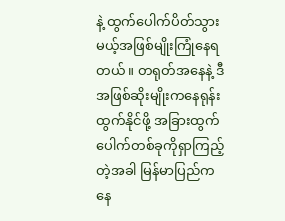နဲ့ ထွက်ပေါက်ပိတ်သွားမယ့်အဖြစ်မျိုးကြုံနေရတယ်။ တရုတ်အနေနဲ့ ဒီအဖြစ်ဆိုးမျိုးကနေရုန်းထွက်နိုင်ဖို့ အခြားထွက်ပေါက်တစ်ခုကိုရှာကြည့်တဲ့အခါ မြန်မာပြည်ကနေ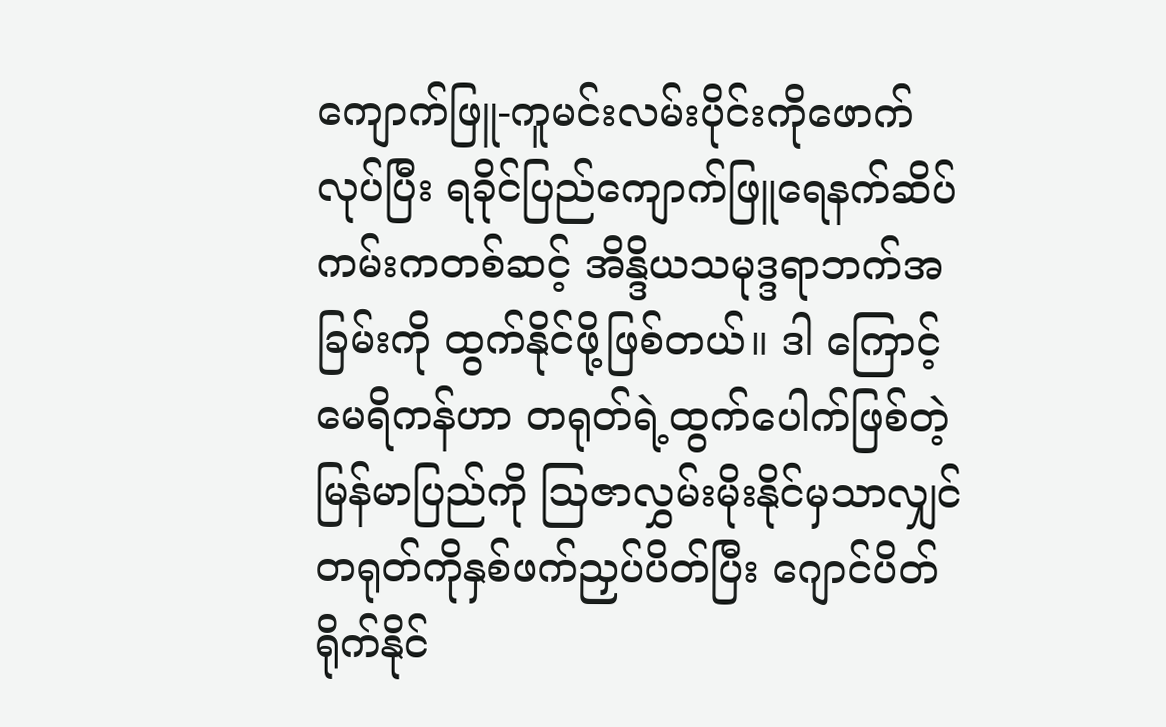ကျောက်ဖြူ-ကူမင်းလမ်းပိုင်းကိုဖောက်လုပ်ပြီး ရခိုင်ပြည်ကျောက်ဖြူရေနက်ဆိပ်ကမ်းကတစ်ဆင့် အိန္ဒိယသမုဒ္ဒရာဘက်အခြမ်းကို ထွက်နိုင်ဖို့ဖြစ်တယ်။ ဒါ ကြောင့် မေရိကန်ဟာ တရုတ်ရဲ့ထွက်ပေါက်ဖြစ်တဲ့မြန်မာပြည်ကို ဩဇာလွှမ်းမိုးနိုင်မှသာလျှင် တရုတ်ကိုနှစ်ဖက်ညှပ်ပိတ်ပြီး ဂျောင်ပိတ်ရိုက်နိုင်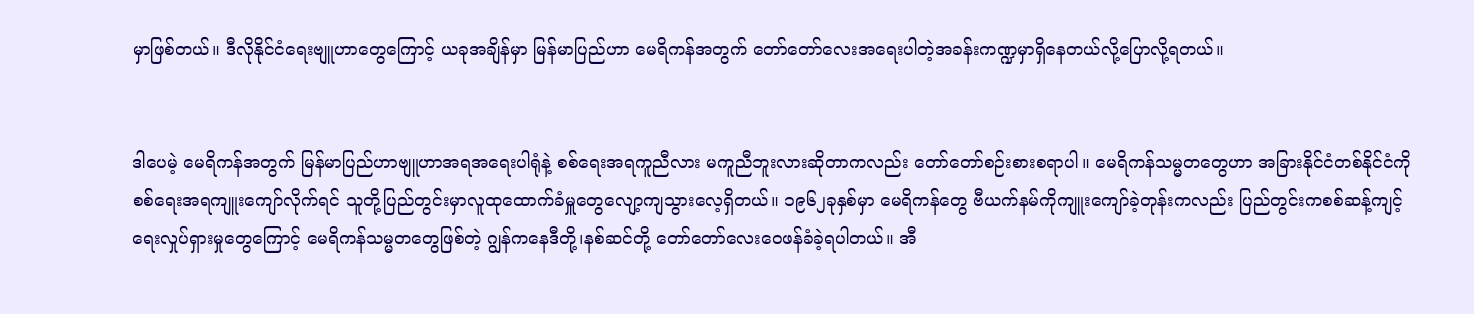မှာဖြစ်တယ်။ ဒီလိုနိုင်ငံရေးဗျူဟာတွေကြောင့် ယခုအချိန်မှာ မြန်မာပြည်ဟာ မေရိကန်အတွက် တော်တော်လေးအရေးပါတဲ့အခန်းကဏ္ဍမှာရှိနေတယ်လို့ပြောလို့ရတယ်။


ဒါပေမဲ့ မေရိကန်အတွက် မြန်မာပြည်ဟာဗျူဟာအရအရေးပါရုံနဲ့ စစ်ရေးအရကူညီလား မကူညီဘူးလားဆိုတာကလည်း တော်တော်စဉ်းစားစရာပါ။ မေရိကန်သမ္မတတွေဟာ အခြားနိုင်ငံတစ်နိုင်ငံကို စစ်ရေးအရကျူးကျော်လိုက်ရင် သူတို့ပြည်တွင်းမှာလူထုထောက်ခံမှူတွေလျော့ကျသွားလေ့ရှိတယ်။ ၁၉၆၂ခုနှစ်မှာ မေရိကန်တွေ ဗီယက်နမ်ကိုကျူးကျော်ခဲ့တုန်းကလည်း ပြည်တွင်းကစစ်ဆန့်ကျင့်ရေးလှုပ်ရှားမှုတွေကြောင့် မေရိကန်သမ္မတတွေဖြစ်တဲ့ ဂျွန်ကနေဒီတို့၊နစ်ဆင်တို့ တော်တော်လေးဝေဖန်ခံခဲ့ရပါတယ်။ အီ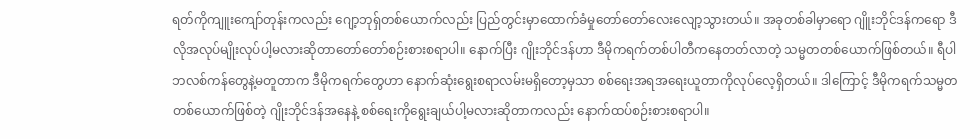ရတ်ကိုကျူးကျော်တုန်းကလည်း ဂျော့ဘုရှ်တစ်ယောက်လည်း ပြည်တွင်းမှာထောက်ခံမှုတော်တော်လေးလျော့သွားတယ်။ အခုတစ်ခါမှာရော ဂျိူးဘိုင်ဒန်ကရော ဒီလိုအလုပ်မျိုးလုပ်ပါ့မလားဆိုတာတော်တော်စဉ်းစားစရာပါ။ နောက်ပြီး ဂျိုးဘိုင်ဒန်ဟာ ဒီမိုကရက်တစ်ပါတီကနေတတ်လာတဲ့ သမ္မတတစ်ယောက်ဖြစ်တယ်။ ရီပါဘလစ်ကန်တွေနဲ့မတူတာက ဒီမိုကရက်တွေဟာ နောက်ဆုံးရွေးစရာလမ်းမရှိတော့မှသာ စစ်ရေးအရအရေးယူတာကိုလုပ်လေ့ရှိတယ်။ ဒါကြောင့် ဒီမိုကရက်သမ္မတတစ်ယောက်ဖြစ်တဲ့ ဂျိုးဘိုင်ဒန်အနေနဲ့ စစ်ရေးကိုရွေးချယ်ပါ့မလားဆိုတာကလည်း နောက်ထပ်စဉ်းစားစရာပါ။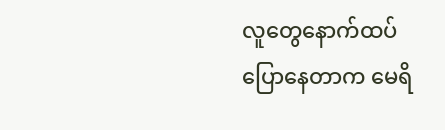လူတွေနောက်ထပ်ပြောနေတာက မေရိ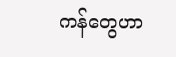ကန်တွေဟာ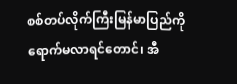စစ်တပ်လိုက်ကြီးမြန်မာပြည်ကိုရောက်မလာရင်တောင်၊ အီ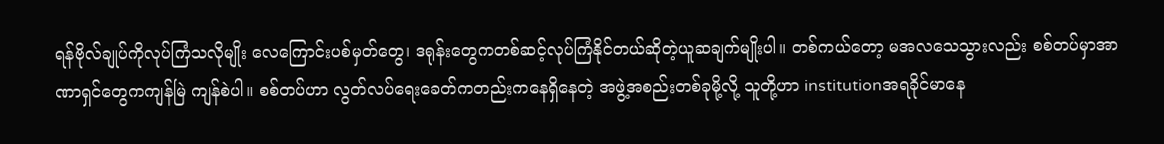ရန်ဗိုလ်ချုပ်ကိုလုပ်ကြံသလိုမျိုး လေကြောင်းပစ်မှတ်တွေ၊ ဒရုန်းတွေကတစ်ဆင့်လုပ်ကြံနိုင်တယ်ဆိုတဲ့ယူဆချက်မျိုးပါ။ တစ်ကယ်တော့ မအလသေသွားလည်း စစ်တပ်မှာအာဏာရှင်တွေကကျန်မြဲ ကျန်စဲပါ။ စစ်တပ်ဟာ လွတ်လပ်ရေးခေတ်ကတည်းကနေရှိနေတဲ့ အဖွဲ့အစည်းတစ်ခုမို့လို့ သူတို့ဟာ institutionအရခိုင်မာနေ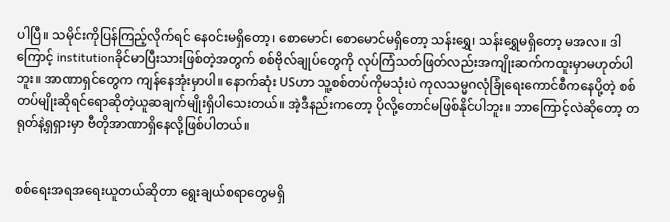ပါပြီ။ ‌သမိုင်းကိုပြန်ကြည့်လိုက်ရင် နေ၀င်းမရှိ‌တော့၊ စောမောင်၊ စောမောင်မရှိတော့ သန်းရွှေ၊ သန်းရွှေမရှိတော့ မအလ။ ဒါကြောင့် institutionခိုင်မာပြီးသားဖြစ်တဲ့အတွက် စစ်ဗိုလ်ချုပ်တွေကို လုပ်ကြံသတ်ဖြတ်လည်းအကျိုးဆက်ကထူးမှာမဟုတ်ပါဘူး။ အာဏာရှင်တွေက ကျန်နေအုံးမှာပါ။ နောက်ဆုံး USဟာ သူ့စစ်တပ်ကိုမသုံးပဲ ကုလသမ္မဂလုံခြုံရေးကောင်စီကနေပို့တဲ့ စစ်တပ်မျိုးဆိုရင်ရောဆိုတဲ့ယူဆချက်မျိုးရှိပါသေးတယ်။ အဲ့ဒီနည်းကတော့ ပိုလို့တောင်မဖြစ်နိုင်ပါဘူး။ ဘာကြောင့်လဲဆိုတော့ တရုတ်နဲ့ရှရှားမှာ ဗီတိုအာဏာရှိနေလို့ဖြစ်ပါတယ်။


စစ်ရေးအရအရေးယူတယ်ဆိုတာ ရွေးချယ်စရာတွေမရှိ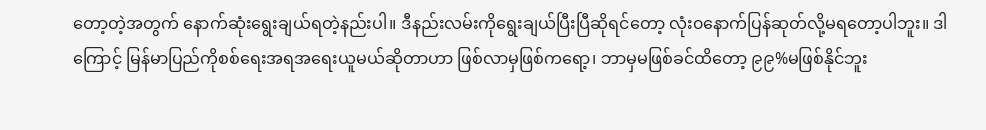တော့တဲ့အတွက် နောက်ဆုံးရွေးချယ်ရတဲ့နည်းပါ။ ဒီနည်းလမ်းကိုရွေးချယ်ပြီးပြီဆိုရင်တော့ လုံး၀နောက်ပြန်ဆုတ်လို့မရတော့ပါဘူး။ ဒါကြောင့် မြန်မာပြည်ကိုစစ်ရေးအရအရေးယူမယ်ဆိုတာဟာ ဖြစ်လာမှဖြစ်ကရော့၊ ဘာမှမဖြစ်ခင်ထိတော့ ၉၉%မဖြစ်နိုင်ဘူး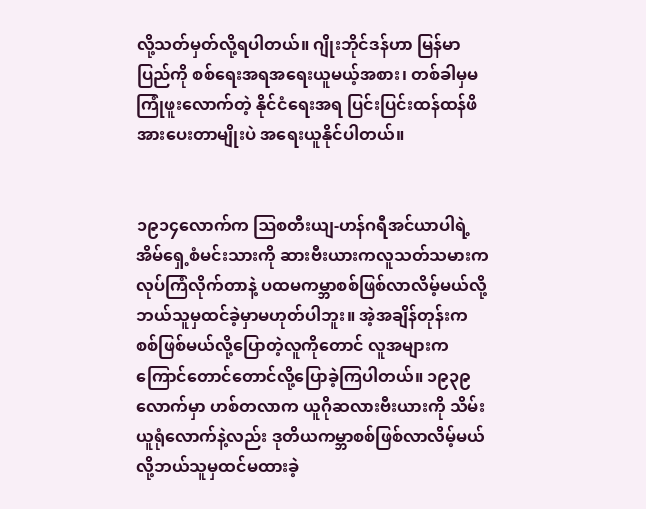လို့သတ်မှတ်လို့ရပါတယ်။ ဂျိုးဘိုင်ဒန်ဟာ မြန်မာပြည်ကို စစ်ရေးအရအရေးယူမယ့်အစား၊ တစ်ခါမှမကြုံဖူးလောက်တဲ့ နိုင်ငံရေးအရ ပြင်းပြင်းထန်ထန်ဖိအားပေးတာမျိုးပဲ အရေးယူနိုင်ပါတယ်။


၁၉၁၄လောက်က ဩစတီးယျ-ဟန်ဂရီအင်ယာပါရဲ့ အိမ်ရှေ့စံမင်းသားကို ဆားဗီးယားကလူသတ်သမားကလုပ်ကြံလိုက်တာနဲ့ ပထမကမ္ဘာစစ်ဖြစ်လာလိမ့်မယ်လို့ ဘယ်သူမှထင်ခဲ့မှာမဟုတ်ပါဘူး။ အဲ့အချိန်တုန်းက စစ်ဖြစ်မယ်လို့ပြောတဲ့လူကိုတောင် လူအများကကြောင်တောင်တောင်လို့ပြောခဲ့ကြပါတယ်။ ၁၉၃၉လောက်မှာ ဟစ်တလာက ယူဂိုဆလားဗီးယားကို သိမ်းယူရုံလောက်နဲ့လည်း ဒုတိယကမ္ဘာစစ်ဖြစ်လာလိမ့်မယ်လို့ဘယ်သူမှထင်မထားခဲ့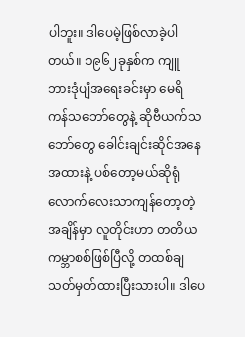ပါဘူး။ ဒါပေမဲ့ဖြစ်လာခဲ့ပါတယ်။ ၁၉၆၂ခုနှစ်က ကျူဘား‌ဒုံပျံအရေးခင်းမှာ မေရိကန်‌သဘော်တွေနဲ့ ဆိုဗီယက်သဘော်တွေ ခေါင်းချင်းဆိုင်အနေအထားနဲ့ ပစ်တော့မယ်ဆိုရုံလောက်လေးသာကျန်တော့တဲ့အချိန်မှာ လူတိုင်းဟာ တတိယကမ္ဘာစစ်ဖြစ်ပြီလို့ တထစ်ချသတ်မှတ်ထားပြီးသားပါ။ ဒါပေ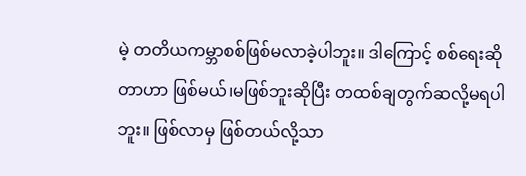မဲ့ တတိယကမ္ဘာစစ်ဖြစ်မလာခဲ့ပါဘူး။ ဒါကြောင့် စစ်ရေးဆိုတာဟာ ဖြစ်မယ်၊မဖြစ်ဘူးဆိုပြီး တထစ်ချတွက်ဆလို့မရပါဘူး။ ဖြစ်လာမှ ဖြစ်တယ်လို့သာ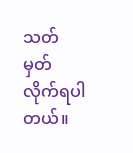သတ်မှတ်လိုက်ရပါတယ်။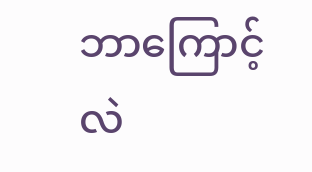ဘာကြောင့်လဲ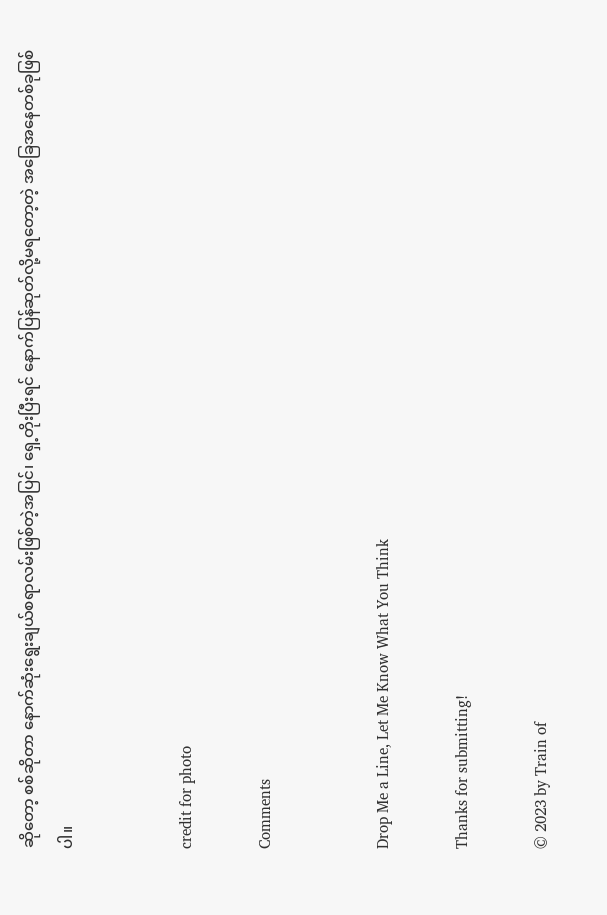ဆိုတော့ စစ်ဆိုတာ နောက်ဆုံးရွေးချယ်စရာလမ်းဖြစ်တဲ့အပြင်၊ ရှေ့တိုးပြီးရင် နောက်ပြန်ဆုတ်လို့မရတော့တဲ့ အခြေအနေတစ်ခုဖြစ်ပါ။


credit for photo

Comments


Drop Me a Line, Let Me Know What You Think

Thanks for submitting!

© 2023 by Train of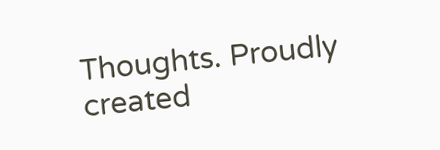Thoughts. Proudly created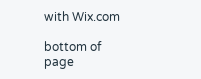with Wix.com

bottom of page